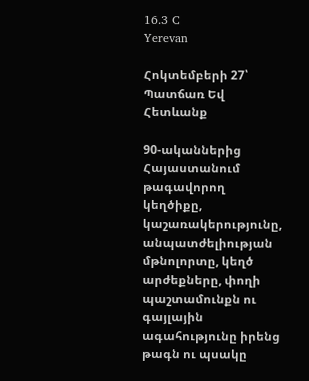16.3 C
Yerevan

Հոկտեմբերի 27՝ Պատճառ Եվ Հետևանք

90-ականներից Հայաստանում թագավորող կեղծիքը, կաշառակերությունը, անպատժելիության մթնոլորտը, կեղծ արժեքները, փողի պաշտամունքն ու գայլային ագահությունը իրենց թագն ու պսակը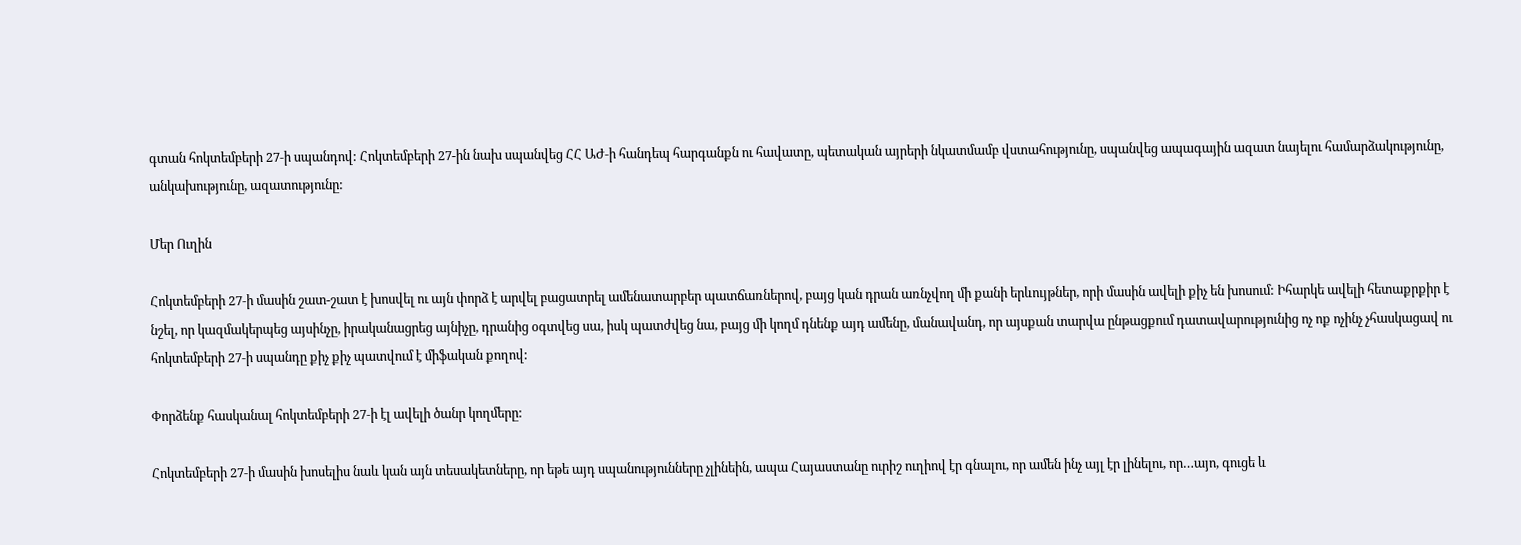գտան հոկտեմբերի 27‑ի սպանդով: Հոկտեմբերի 27-ին նախ սպանվեց ՀՀ ԱԺ‑ի հանդեպ հարգանքն ու հավատը, պետական այրերի նկատմամբ վստահությունը, սպանվեց ապագային ազատ նայելու համարձակությունը, անկախությունը, ազատությունը:

Մեր Ուղին

Հոկտեմբերի 27‑ի մասին շատ-շատ է խոսվել ու այն փորձ է արվել բացատրել ամենատարբեր պատճառներով, բայց կան դրան առնչվող մի քանի երևույթներ, որի մասին ավելի քիչ են խոսում: Իհարկե ավելի հետաքրքիր է նշել, որ կազմակերպեց այսինչը, իրականացրեց այնիչը, դրանից օգտվեց սա, իսկ պատժվեց նա, բայց մի կողմ դնենք այդ ամենը, մանավանդ, որ այսքան տարվա ընթացքում դատավարությունից ոչ ոք ոչինչ չհասկացավ ու հոկտեմբերի 27‑ի սպանդը քիչ քիչ պատվում է միֆական քողով:

Փորձենք հասկանալ հոկտեմբերի 27‑ի էլ ավելի ծանր կողմերը:

Հոկտեմբերի 27‑ի մասին խոսելիս նաև կան այն տեսակետները, որ եթե այդ սպանությունները չլինեին, ապա Հայաստանը ուրիշ ուղիով էր գնալու, որ ամեն ինչ այլ էր լինելու, որ…այո, գուցե և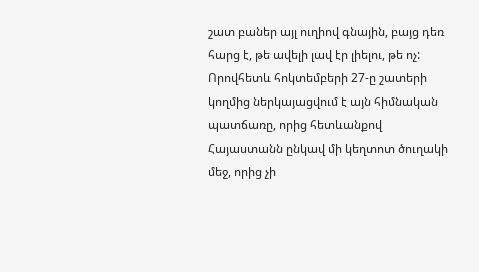շատ բաներ այլ ուղիով գնային, բայց դեռ հարց է, թե ավելի լավ էր լիելու, թե ոչ: Որովհետև հոկտեմբերի 27‑ը շատերի կողմից ներկայացվում է այն հիմնական պատճառը, որից հետևանքով Հայաստանն ընկավ մի կեղտոտ ծուղակի մեջ, որից չի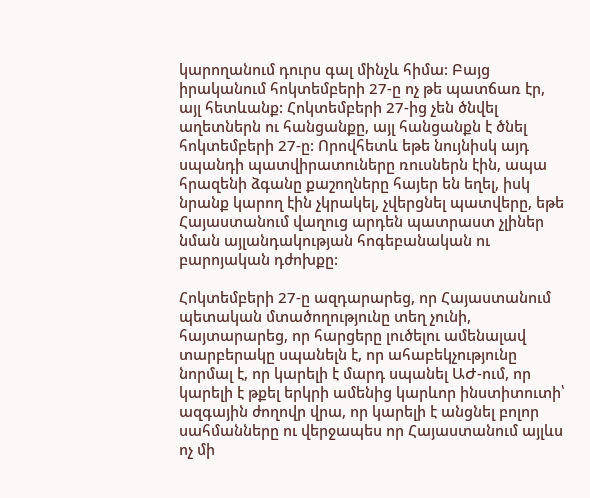կարողանում դուրս գալ մինչև հիմա: Բայց իրականում հոկտեմբերի 27‑ը ոչ թե պատճառ էր, այլ հետևանք: Հոկտեմբերի 27-ից չեն ծնվել աղետներն ու հանցանքը, այլ հանցանքն է ծնել հոկտեմբերի 27‑ը: Որովհետև եթե նույնիսկ այդ սպանդի պատվիրատուները ռուսներն էին, ապա հրազենի ձգանը քաշողները հայեր են եղել, իսկ նրանք կարող էին չկրակել, չվերցնել պատվերը, եթե Հայաստանում վաղուց արդեն պատրաստ չլիներ նման այլանդակության հոգեբանական ու բարոյական դժոխքը:

Հոկտեմբերի 27‑ը ազդարարեց, որ Հայաստանում պետական մտածողությունը տեղ չունի, հայտարարեց, որ հարցերը լուծելու ամենալավ տարբերակը սպանելն է, որ ահաբեկչությունը նորմալ է, որ կարելի է մարդ սպանել ԱԺ-ում, որ կարելի է թքել երկրի ամենից կարևոր ինստիտուտի՝ ազգային ժողովր վրա, որ կարելի է անցնել բոլոր սահմանները ու վերջապես որ Հայաստանում այլևս ոչ մի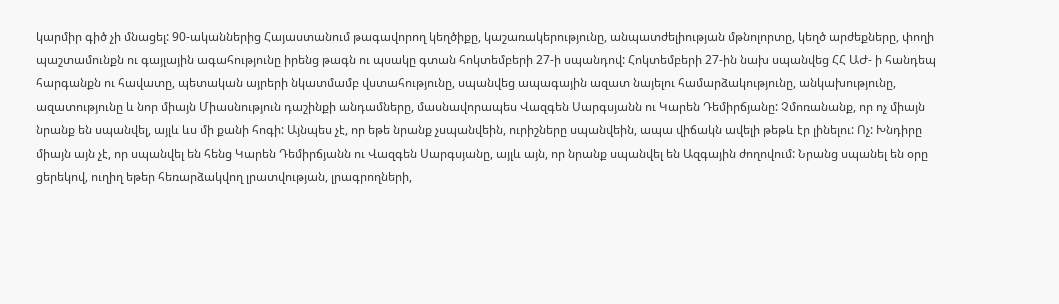կարմիր գիծ չի մնացել: 90-ականներից Հայաստանում թագավորող կեղծիքը, կաշառակերությունը, անպատժելիության մթնոլորտը, կեղծ արժեքները, փողի պաշտամունքն ու գայլային ագահությունը իրենց թագն ու պսակը գտան հոկտեմբերի 27‑ի սպանդով: Հոկտեմբերի 27-ին նախ սպանվեց ՀՀ ԱԺ- ի հանդեպ հարգանքն ու հավատը, պետական այրերի նկատմամբ վստահությունը, սպանվեց ապագային ազատ նայելու համարձակությունը, անկախությունը, ազատությունը և նոր միայն Միասնություն դաշինքի անդամները, մասնավորապես Վազգեն Սարգսյանն ու Կարեն Դեմիրճյանը: Չմոռանանք, որ ոչ միայն նրանք են սպանվել, այլև ևս մի քանի հոգի: Այնպես չէ, որ եթե նրանք չսպանվեին, ուրիշները սպանվեին, ապա վիճակն ավելի թեթև էր լինելու: Ոչ: Խնդիրը միայն այն չէ, որ սպանվել են հենց Կարեն Դեմիրճյանն ու Վազգեն Սարգսյանը, այլև այն, որ նրանք սպանվել են Ազգային ժողովում: Նրանց սպանել են օրը ցերեկով, ուղիղ եթեր հեռարձակվող լրատվության, լրագրողների,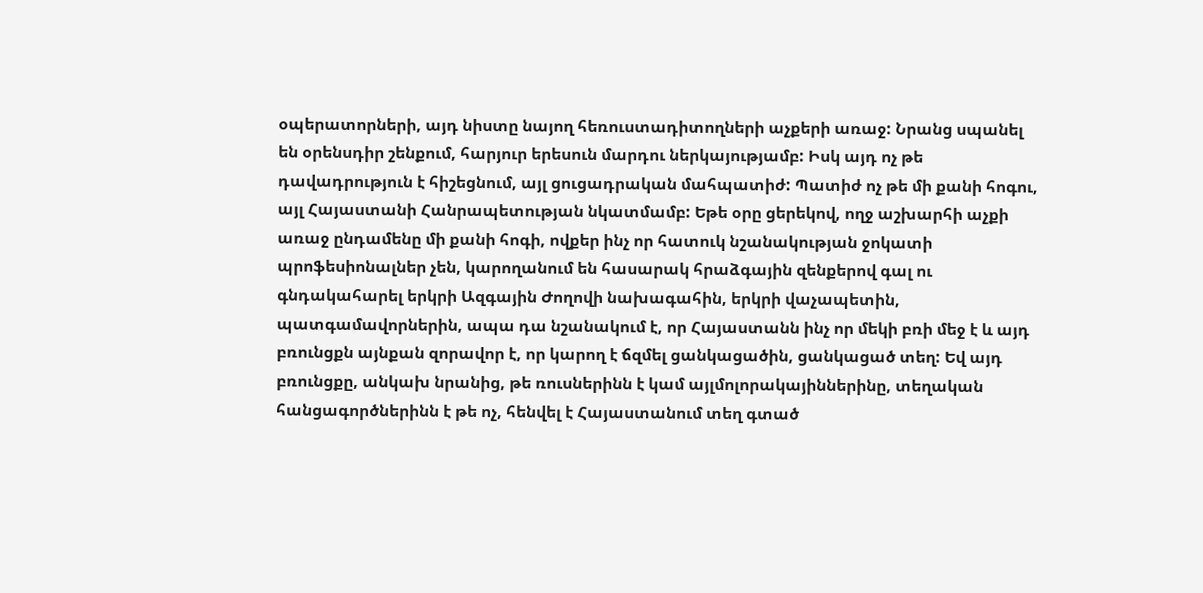օպերատորների, այդ նիստը նայող հեռուստադիտողների աչքերի առաջ: Նրանց սպանել են օրենսդիր շենքում, հարյուր երեսուն մարդու ներկայությամբ: Իսկ այդ ոչ թե դավադրություն է հիշեցնում, այլ ցուցադրական մահպատիժ: Պատիժ ոչ թե մի քանի հոգու, այլ Հայաստանի Հանրապետության նկատմամբ: Եթե օրը ցերեկով, ողջ աշխարհի աչքի առաջ ընդամենը մի քանի հոգի, ովքեր ինչ որ հատուկ նշանակության ջոկատի պրոֆեսիոնալներ չեն, կարողանում են հասարակ հրաձգային զենքերով գալ ու գնդակահարել երկրի Ազգային Ժողովի նախագահին, երկրի վաչապետին, պատգամավորներին, ապա դա նշանակում է, որ Հայաստանն ինչ որ մեկի բռի մեջ է և այդ բռունցքն այնքան զորավոր է, որ կարող է ճզմել ցանկացածին, ցանկացած տեղ: Եվ այդ բռունցքը, անկախ նրանից, թե ռուսներինն է կամ այլմոլորակայիններինը, տեղական հանցագործներինն է թե ոչ, հենվել է Հայաստանում տեղ գտած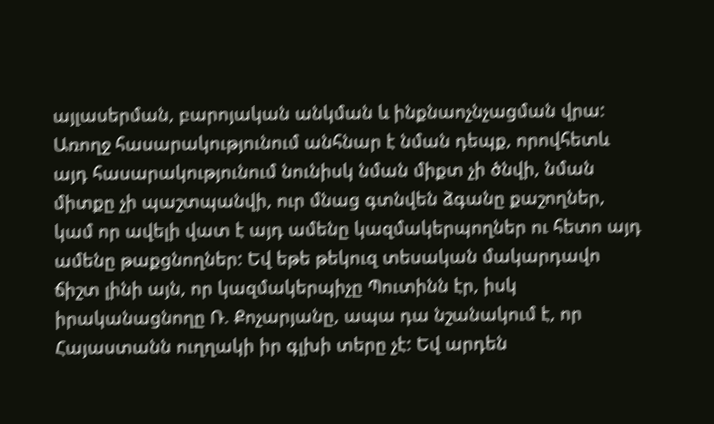այլասերման, բարոյական անկման և ինքնաոչնչացման վրա: Առողջ հասարակությունում անհնար է նման դեպք, որովհետև այդ հասարակությունում նունիսկ նման միքտ չի ծնվի, նման միտքը չի պաշտպանվի, ուր մնաց գտնվեն ձգանը քաշողներ, կամ որ ավելի վատ է այդ ամենը կազմակերպողներ ու հետո այդ ամենը թաքցնողներ: Եվ եթե թեկուզ տեսական մակարդավո ճիշտ լինի այն, որ կազմակերպիչը Պուտինն էր, իսկ իրականացնողը Ռ. Քոչարյանը, ապա դա նշանակում է, որ Հայաստանն ուղղակի իր գլխի տերը չէ: Եվ արդեն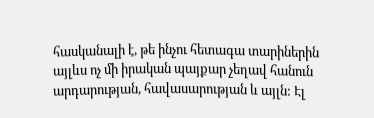հասկանալի է, թե ինչու հետագա տարիներին այլևս ոչ մի իրական պայքար չեղավ հանուն արդարության, հավասարության և այլն: Էլ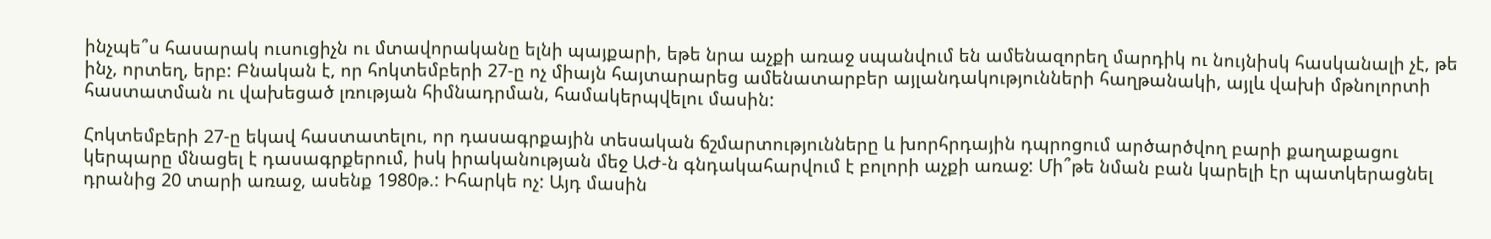ինչպե՞ս հասարակ ուսուցիչն ու մտավորականը ելնի պայքարի, եթե նրա աչքի առաջ սպանվում են ամենազորեղ մարդիկ ու նույնիսկ հասկանալի չէ, թե ինչ, որտեղ, երբ: Բնական է, որ հոկտեմբերի 27‑ը ոչ միայն հայտարարեց ամենատարբեր այլանդակությունների հաղթանակի, այլև վախի մթնոլորտի հաստատման ու վախեցած լռության հիմնադրման, համակերպվելու մասին:

Հոկտեմբերի 27‑ը եկավ հաստատելու, որ դասագրքային տեսական ճշմարտությունները և խորհրդային դպրոցում արծարծվող բարի քաղաքացու կերպարը մնացել է դասագրքերում, իսկ իրականության մեջ ԱԺ‑ն գնդակահարվում է բոլորի աչքի առաջ: Մի՞թե նման բան կարելի էր պատկերացնել դրանից 20 տարի առաջ, ասենք 1980թ.: Իհարկե ոչ: Այդ մասին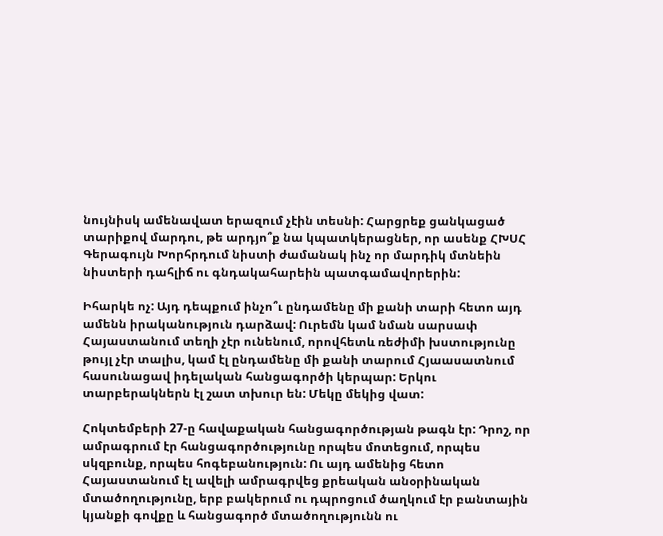նույնիսկ ամենավատ երազում չէին տեսնի: Հարցրեք ցանկացած տարիքով մարդու, թե արդյո՞ք նա կպատկերացներ, որ ասենք ՀԽՍՀ Գերագույն Խորհրդում նիստի ժամանակ ինչ որ մարդիկ մտնեին նիստերի դահլիճ ու գնդակահարեին պատգամավորերին:

Իհարկե ոչ: Այդ դեպքում ինչո՞ւ ընդամենը մի քանի տարի հետո այդ ամենն իրականություն դարձավ: Ուրեմն կամ նման սարսափ Հայաստանում տեղի չէր ունենում, որովհետև ռեժիմի խստությունը թույլ չէր տալիս, կամ էլ ընդամենը մի քանի տարում Հյաասատնում հասունացավ իդելական հանցագործի կերպար: Երկու տարբերակներն էլ շատ տխուր են: Մեկը մեկից վատ:

Հոկտեմբերի 27‑ը հավաքական հանցագործության թագն էր: Դրոշ, որ ամրագրում էր հանցագործությունը որպես մոտեցում, որպես սկզբունք, որպես հոգեբանություն: Ու այդ ամենից հետո Հայաստանում էլ ավելի ամրագրվեց քրեական անօրինական մտածողությունը, երբ բակերում ու դպրոցում ծաղկում էր բանտային կյանքի գովքը և հանցագործ մտածողությունն ու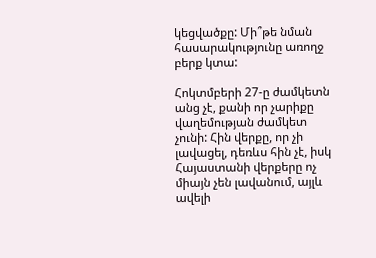կեցվածքը: Մի՞թե նման հասարակությունը առողջ բերք կտա:

Հոկտմբերի 27‑ը ժամկետն անց չէ, քանի որ չարիքը վաղեմության ժամկետ չունի: Հին վերքը, որ չի լավացել, դեռևս հին չէ, իսկ Հայաստանի վերքերը ոչ միայն չեն լավանում, այլև ավելի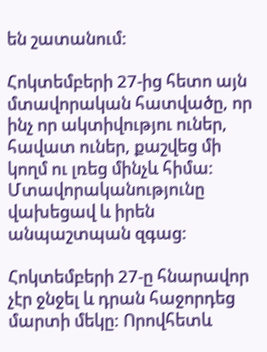են շատանում:

Հոկտեմբերի 27-ից հետո այն մտավորական հատվածը, որ ինչ որ ակտիվությու ուներ, հավատ ուներ, քաշվեց մի կողմ ու լռեց մինչև հիմա: Մտավորականությունը վախեցավ և իրեն անպաշտպան զգաց:

Հոկտեմբերի 27‑ը հնարավոր չէր ջնջել և դրան հաջորդեց մարտի մեկը: Որովհետև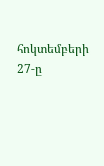հոկտեմբերի 27‑ը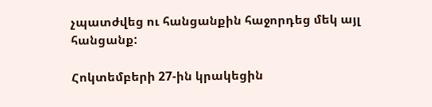չպատժվեց ու հանցանքին հաջորդեց մեկ այլ հանցանք:

Հոկտեմբերի 27-ին կրակեցին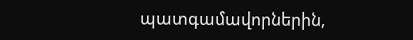պատգամավորներին,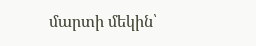մարտի մեկին՝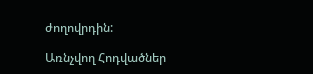ժողովրդին:

Առնչվող Հոդվածներ